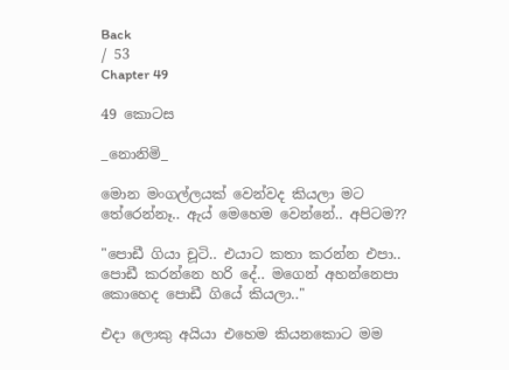Back
/ 53
Chapter 49

49 කොටස

_නොනිමි_

මොන මංගල්ලයක් වෙන්වද කියලා මට තේරෙන්නෑ.. ඇය් මෙහෙම වෙන්නේ.. අපිටම??

"පොඩී ගියා චූටි.. එයාට කතා කරන්න එපා.. පොඩී කරන්නෙ හරි දේ.. මගෙන් අහන්නෙපා කොහෙද පොඩී ගියේ කියලා.."

එදා ලොකු අයියා එහෙම කියනකොට මම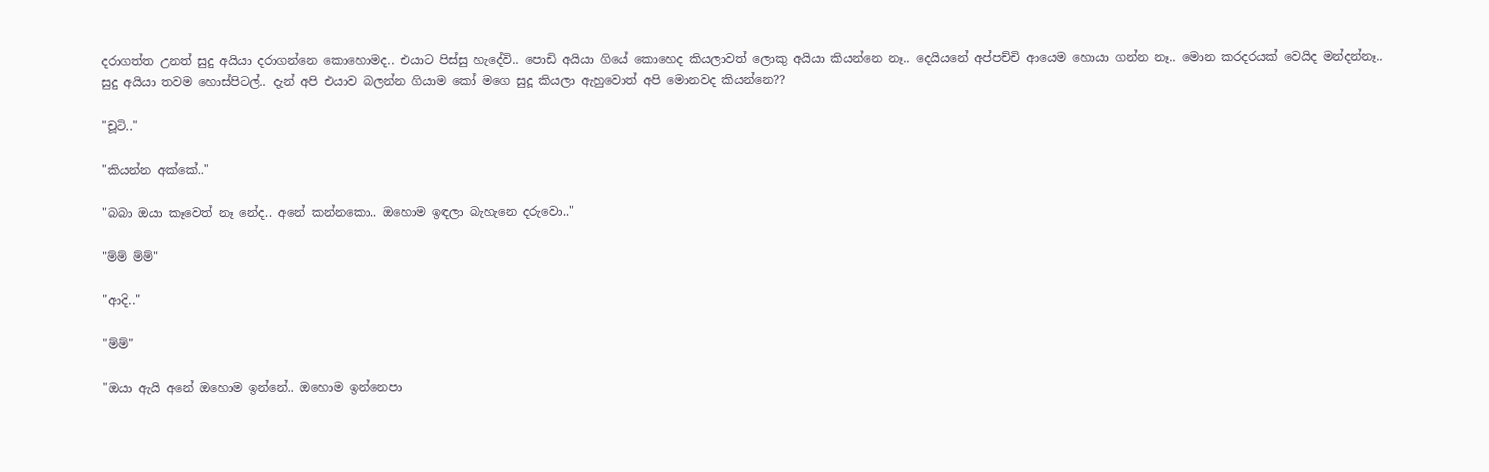දරාගත්ත උනත් සුදු අයියා දරාගන්නෙ කොහොමද.. එයාට පිස්සු හැදේවි.. පොඩි අයියා ගියේ කොහෙද කියලාවත් ලොකු අයියා කියන්නෙ නෑ.. දෙයියනේ අප්පච්චි ආයෙම හොයා ගන්න නෑ.. මොන කරදරයක් වෙයිද මන්දන්නෑ.. සුදු අයියා තවම හොස්පිටල්.. දැන් අපි එයාව බලන්න ගියාම කෝ මගෙ සුදූ කියලා ඇහුවොත් අපි මොනවද කියන්නෙ??

"චූටි.."

"කියන්න අක්කේ.."

"බබා ඔයා කෑවෙත් නෑ නේද.. අනේ කන්නකො.. ඔහොම ඉඳලා බැහැනෙ දරුවො.."

"ම්ම් ම්ම්"

"ආදි.."

"ම්ම්"

"ඔයා ඇයි අනේ ඔහොම ඉන්නේ.. ඔහොම ඉන්නෙපා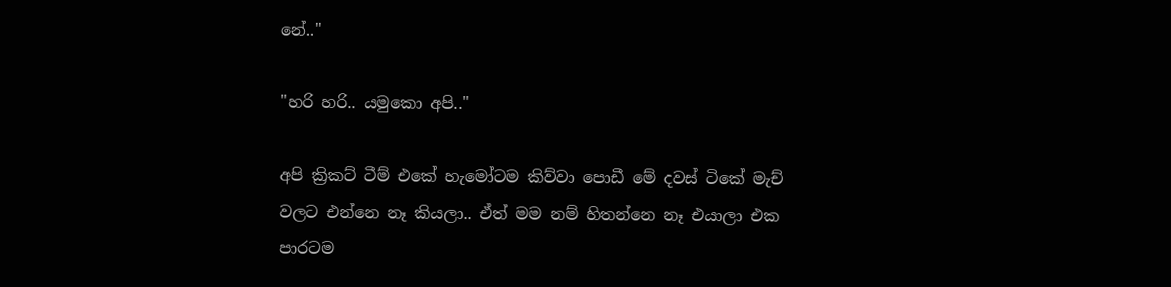නේ.."

"හරි හරි.. යමුකො අපි.."

අපි ක්‍රිකට් ටීම් එකේ හැමෝටම කිව්වා පොඩී මේ දවස් ටිකේ මැච් වලට එන්නෙ නෑ කියලා.. ඒත් මම නම් හිතන්නෙ නෑ එයාලා එක පාරටම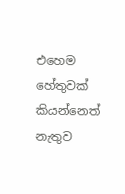එහෙම හේතුවක් කියන්නෙත් නැතුව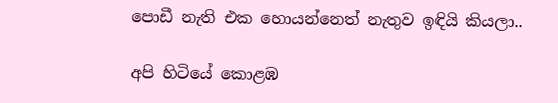පොඩී නැති එක හොයන්නෙත් නැතුව ඉඳියි කියලා..

අපි හිටියේ කොළඹ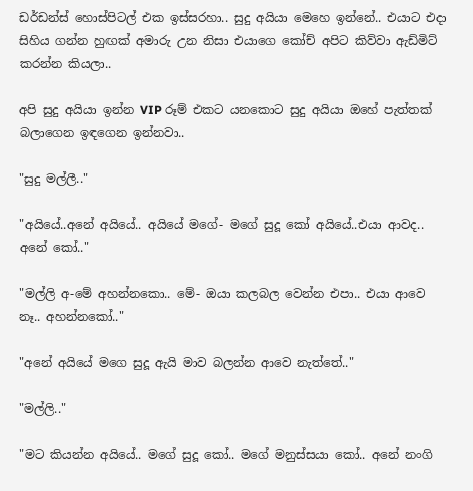ඩර්ඩන්ස් හොස්පිටල් එක ඉස්සරහා.. සුදු අයියා මෙහෙ ඉන්නේ.. එයාට එදා සිහිය ගන්න හුඟක් අමාරු උන නිසා එයාගෙ කෝච් අපිට කිව්වා ඇඩ්මිට් කරන්න කියලා..

අපි සුදු අයියා ඉන්න VIP රූම් එකට යනකොට සුදු අයියා ඔහේ පැත්තක් බලාගෙන ඉඳගෙන ඉන්නවා..

"සුදු මල්ලී.."

"අයියේ..අනේ අයියේ.. අයියේ මගේ- මගේ සුදූ කෝ අයියේ..එයා ආවද.. අනේ කෝ.."

"මල්ලි අ-මේ අහන්නකො.. මේ- ඔයා කලබල වෙන්න එපා.. එයා ආවෙ නෑ.. අහන්නකෝ.."

"අනේ අයියේ මගෙ සුදූ ඇයි මාව බලන්න ආවෙ නැත්තේ.."

"මල්ලි.."

"මට කියන්න අයියේ.. මගේ සුදූ කෝ.. මගේ මනුස්සයා කෝ.. අනේ නංගි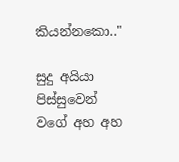කියන්නකො.."

සුදු අයියා පිස්සුවෙන් වගේ අහ අහ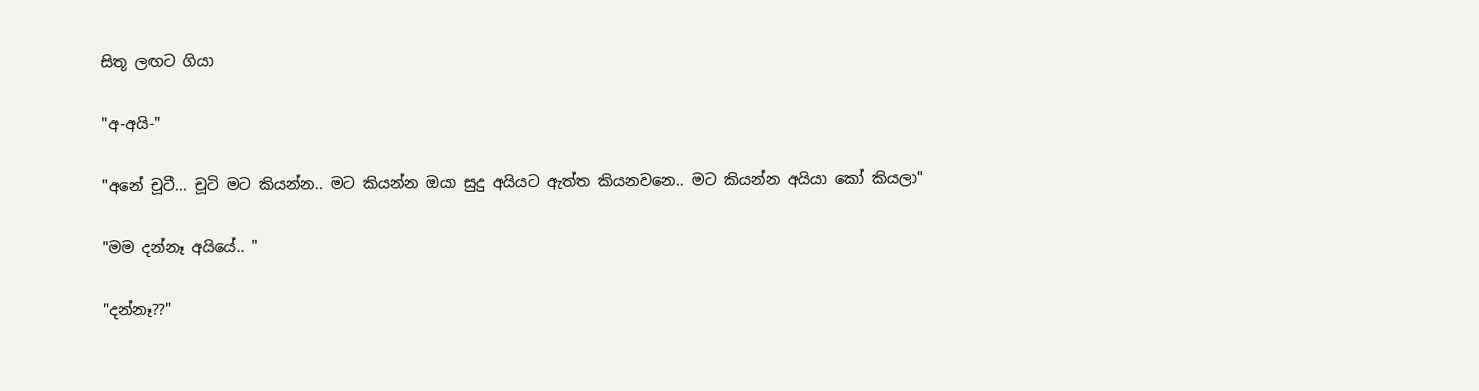සිතූ ලඟට ගියා

"අ-අයි-"

"අනේ චූටී... චූටි මට කියන්න.. මට කියන්න ඔයා සුදු අයියට ඇත්ත කියනවනෙ.. මට කියන්න අයියා කෝ කියලා"

"මම දන්නෑ අයියේ.. "

"දන්නෑ??"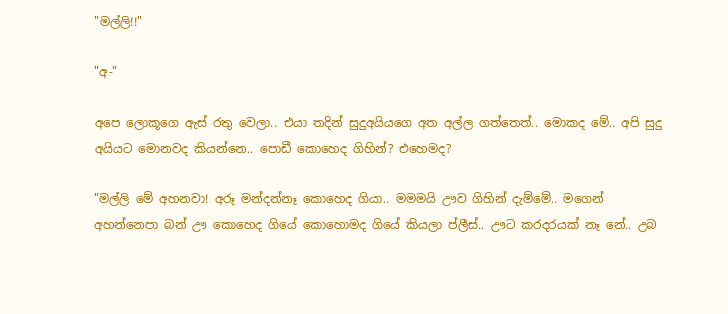"මල්ලි!!"

"අ-"

අපෙ ලොකූගෙ ඇස් රතු වෙලා.. එයා තදින් සුදුඅයියගෙ අත අල්ල ගත්තෙත්.. මොකද මේ.. අපි සුදු අයියට මොනවද කියන්නෙ.. පොඩී කොහෙද ගිහින්? එහෙමද?

"මල්ලි මේ අහනවා! අරූ මන්දන්නෑ කොහෙද ගියා.. මමමයි ඌව ගිහින් දැම්මේ.. මගෙන් අහන්නෙපා බන් ඌ කොහෙද ගියේ කොහොමද ගියේ කියලා ප්ලීස්.. ඌට කරදරයක් නෑ නේ.. උබ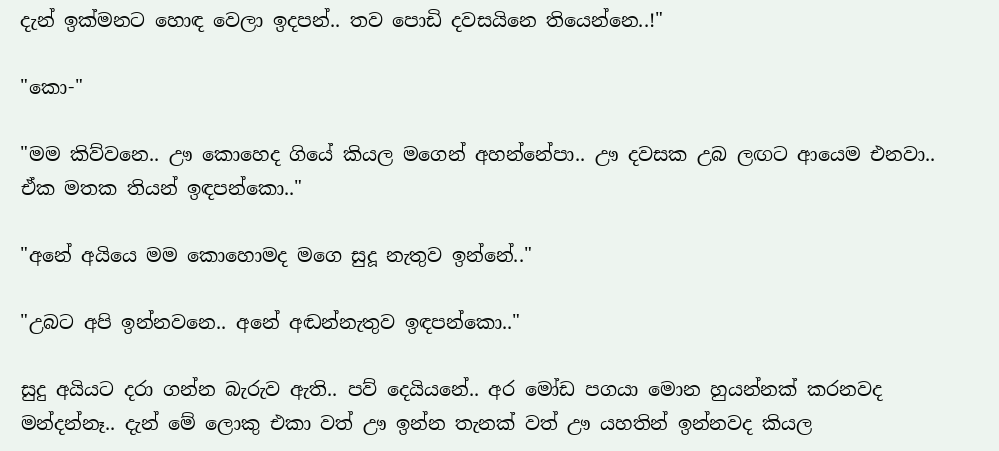දැන් ඉක්මනට හො‍ඳ වෙලා ඉදපන්.. තව පොඩි දවසයිනෙ තියෙන්නෙ..!"

"කො-"

"මම කිව්වනෙ.. ඌ කොහෙද ගියේ කියල මගෙන් අහන්නේපා.. ඌ දවසක උබ ලඟට ආයෙම එනවා.. ඒක මතක තියන් ඉඳපන්කො.."

"අනේ අයියෙ මම කොහොමද මගෙ සුදූ නැතුව ඉන්නේ.."

"උබට අපි ඉන්නවනෙ.. අනේ අඬන්නැතුව ඉඳපන්කො.."

සුදු අයියට දරා ගන්න බැරුව ඇති.. පව් දෙයියනේ.. අර මෝඩ පගයා මොන හුයන්නක් කරනවද මන්දන්නෑ.. දැන් මේ ලොකු එකා වත් ඌ ඉන්න තැනක් වත් ඌ යහතින් ඉන්නවද කියල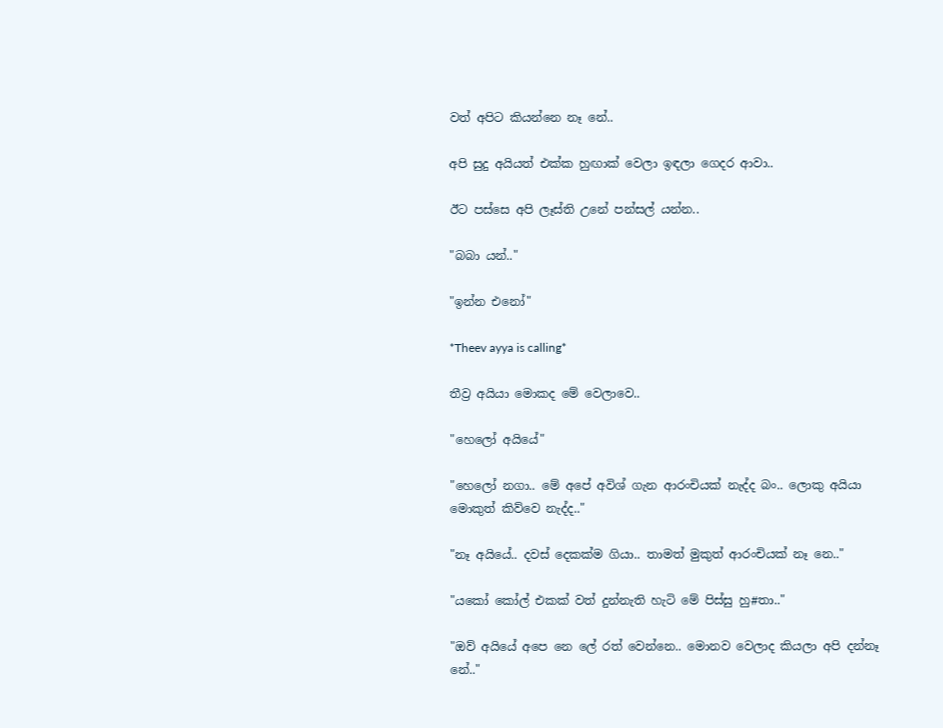වත් අපිට කියන්නෙ නෑ නේ..

අපි සුදු අයියත් එක්ක හුඟාක් වෙලා ඉඳලා ගෙදර ආවා..

ඊට පස්සෙ අපි ලෑස්ති උනේ පන්සල් යන්න..

"බබා යන්.."

"ඉන්න එනෝ"

*Theev ayya is calling*

තීව්‍ර අයියා මොකද මේ වෙලාවෙ..

"හෙලෝ අයියේ"

"හෙලෝ නගා.. මේ අපේ අවිශ් ගැන ආරංචියක් නැද්ද බං.. ලොකු අයියා මොකුත් කිව්වෙ නැද්ද.."

"නෑ අයියේ.. දවස් දෙකක්ම ගියා.. තාමත් මුකුත් ආරංචියක් නෑ නෙ.."

"යකෝ කෝල් එකක් වත් දුන්නැති හැටි මේ පිස්සු හු#තා.."

"ඔව් අයියේ අපෙ නෙ ලේ රත් වෙන්නෙ.. මොනව වෙලාද කියලා අපි දන්නෑ නේ.."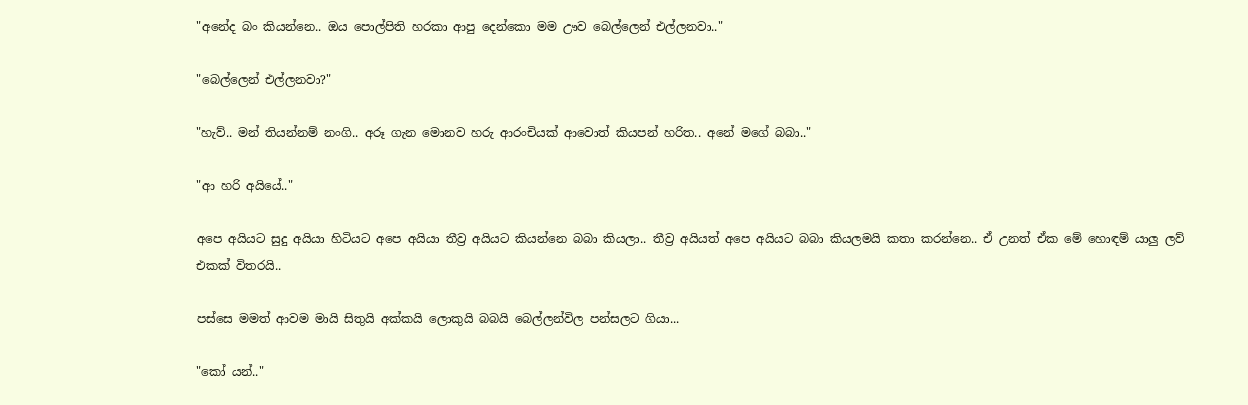"අනේද බං කියන්නෙ.. ඔය පොල්පිති හරකා ආපු දෙන්කො මම ඌව බෙල්ලෙන් එල්ලනවා.."

"බෙල්ලෙන් එල්ලනවා?"

"හැව්.. මන් තියන්නම් නංගි.. අරූ ගැන මොනව හරු ආරංචියක් ආවොත් කියපන් හරිත.. අනේ මගේ බබා.."

"ආ හරි අයියේ.."

අපෙ අයියට සුදු අයියා හිටියට අපෙ අයියා තීව්‍ර අයියට කියන්නෙ බබා කියලා.. තීව්‍ර අයියත් අපෙ අයියට බබා කියලමයි කතා කරන්නෙ.. ඒ උනත් ඒක මේ හොඳම් යාලු ලව් එකක් විතරයි..

පස්සෙ මමත් ආවම මායි සිතුයි අක්කයි ලොකුයි බබයි බෙල්ලන්විල පන්සලට ගියා...

"කෝ යන්.."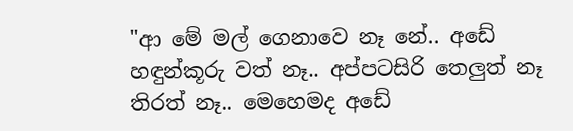"ආ මේ මල් ගෙනාවෙ නෑ නේ.. අඩේ හඳුන්කූරු වත් නෑ.. අප්පටසිරි තෙලුත් නෑ තිරත් නෑ.. මෙහෙමද අඩේ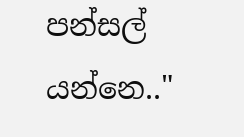පන්සල් යන්නෙ.."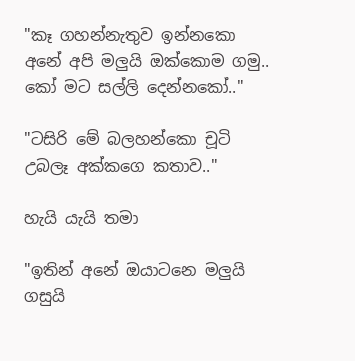"කෑ ගහන්නැතුව ඉන්නකො අනේ අපි මලුයි ඔක්කොම ගමු.. කෝ මට සල්ලි දෙන්නකෝ.."

"ටසිරි මේ බලහන්කො චූටි උබලෑ අක්කගෙ කතාව.."

හැයි යැයි තමා

"ඉතින් අනේ ඔයාටනෙ මලුයි ගසුයි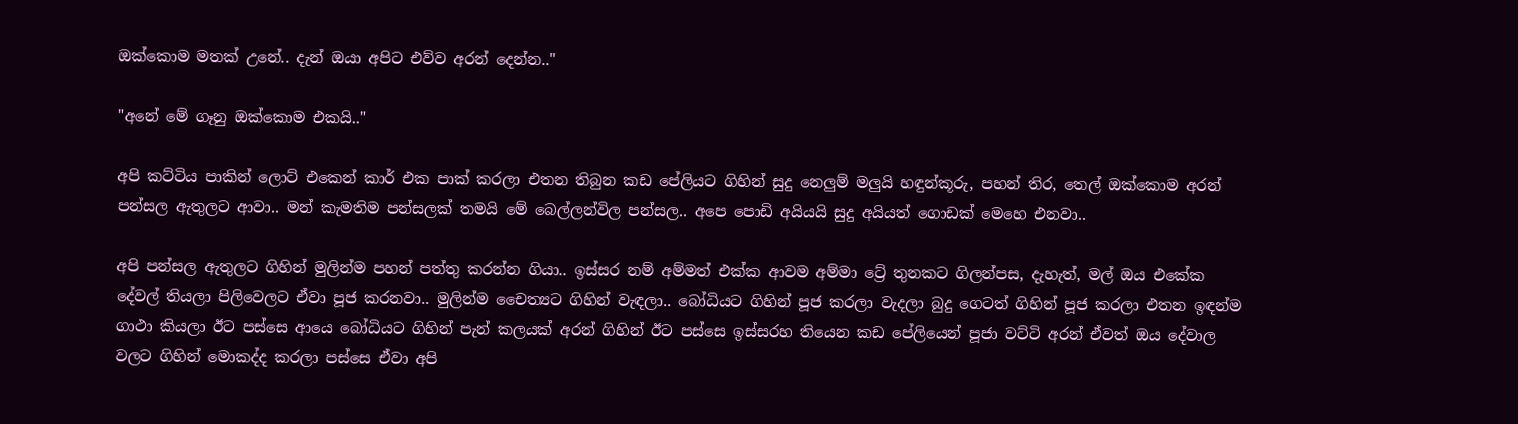ඔක්කොම මතක් උනේ.. දැන් ඔයා අපිට එව්ව අරන් දෙන්න.."

"අනේ මේ ගෑනු ඔක්කොම එකයි.."

අපි කට්ටිය පාකින් ලොට් එකෙන් කාර් එක පාක් කරලා එතන තිබුන කඩ පේලියට ගිහින් සුදු නෙලුම් මලුයි හඳුන්කූරු, පහන් තිර, තෙල් ඔක්කොම අරන් පන්සල ඇතුලට ආවා.. මන් කැමතිම පන්සලක් තමයි මේ බෙල්ලන්විල පන්සල.. අපෙ පොඩි අයියයි සුදු අයියත් ගොඩක් මෙහෙ එනවා..

අපි පන්සල ඇතුලට ගිහින් මුලින්ම පහන් පත්තු කරන්න ගියා.. ඉස්සර නම් අම්මත් එක්ක ආවම අම්මා ට්‍රේ තුනකට ගිලන්පස, දැහැත්, මල් ඔය එකේක දේවල් තියලා පිලිවෙලට ඒවා පූජ කරනවා.. මුලින්ම චෛත්‍යට ගිහින් වැඳලා.. බෝධියට ගිහින් පූජ කරලා වැදලා බුදු ගෙටත් ගිහින් පූජ කරලා එතන ඉඳන්ම ගාථා කියලා ඊට පස්සෙ ආයෙ බෝධියට ගිහින් පැන් කලයක් අරන් ගිහින් ඊට පස්සෙ ඉස්සරහ තියෙන කඩ පේලියෙන් පූජා වට්ටි අරන් ඒවත් ඔය දේවාල වලට ගිහින් මොකද්ද කරලා පස්සෙ ඒවා අපි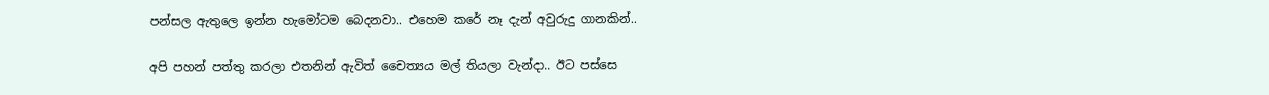පන්සල ඇතුලෙ ඉන්න හැමෝටම බෙදනවා.. එහෙම කරේ නෑ දැන් අවුරුදු ගානකින්..

අපි පහන් පත්තු කරලා එතනින් ඇවිත් චෛත්‍යය මල් තියලා වැන්දා.. ඊට පස්සෙ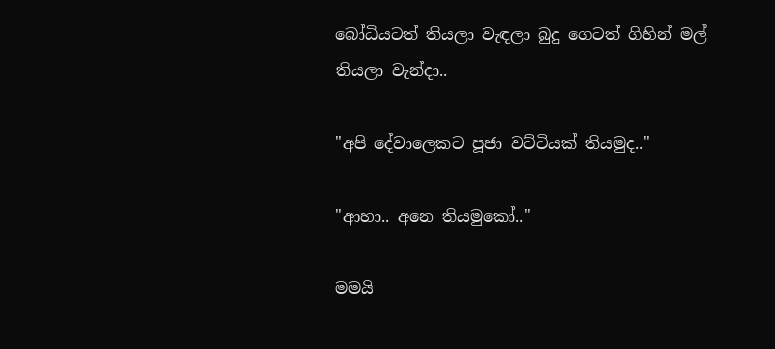බෝධියටත් තියලා වැඳලා බුදු ගෙටත් ගිහින් මල් තියලා වැන්දා..

"අපි දේවාලෙකට පූජා වට්ටියක් තියමුද.."

"ආහා.. අනෙ තියමුකෝ.."

මමයි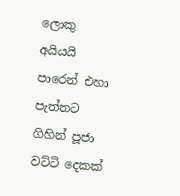ලොකු අයියයි පාරෙන් එහා පැත්තට ගිහින් පූජා වට්ටි දෙකක්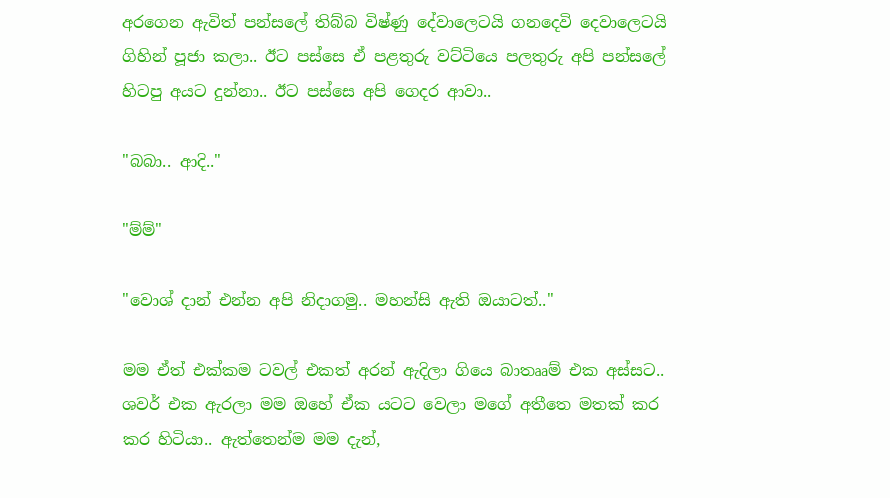අරගෙන ඇවිත් පන්සලේ තිබ්බ විෂ්ණු දේවාලෙටයි ගනදෙවි දෙවාලෙටයි ගිහින් පූජා කලා.. ඊට පස්සෙ ඒ පළතුරු වට්ටියෙ පලතුරු අපි පන්සලේ හිටපු අයට දුන්නා.. ඊට පස්සෙ අපි ගෙදර ආවා..

"බබා.. ආදි.."

"ම්ම්"

"වොශ් දාන් එන්න අපි නිදාගමු.. මහන්සි ඇති ඔයාටත්.."

මම ඒත් එක්කම ටවල් එකත් අරන් ඇදිලා ගියෙ බාතෲම් එක අස්සට.. ශවර් එක ඇරලා මම ඔහේ ඒක යටට වෙලා මගේ අතීතෙ මතක් කර කර හිටියා.. ඇත්තෙන්ම මම දැන්,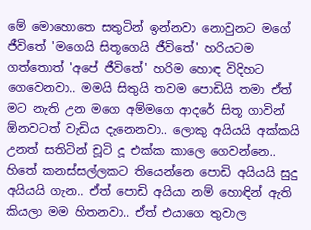මේ මොහොතෙ සතුටින් ඉන්නවා නොවුනට මගේ ජීවිතේ 'මගෙයි සිතූගෙයි ජීවිතේ' හරියටම ගත්තොත් 'අපේ ජීවිතේ' හරිම හොඳ විදිහට ගෙවෙනවා.. මමයි සිතුයි තවම පොඩියි තමා ඒත් මට නැති උන මගෙ අම්මගෙ ආදරේ සිතූ ගාවින් ඕනවටත් වැඩිය දැනෙනවා.. ලොකු අයියයි අක්කයි උනත් සතිටින් චූටි දූ එක්ක කාලෙ ගෙවන්නෙ.. හිතේ කනස්සල්ලකට තියෙන්නෙ පොඩි අයියයි සුදු අයියයි ගැන.. ඒත් පොඩි අයියා නම් හොඳින් ඇති කියලා මම හිතනවා.. ඒත් එයාගෙ තුවාල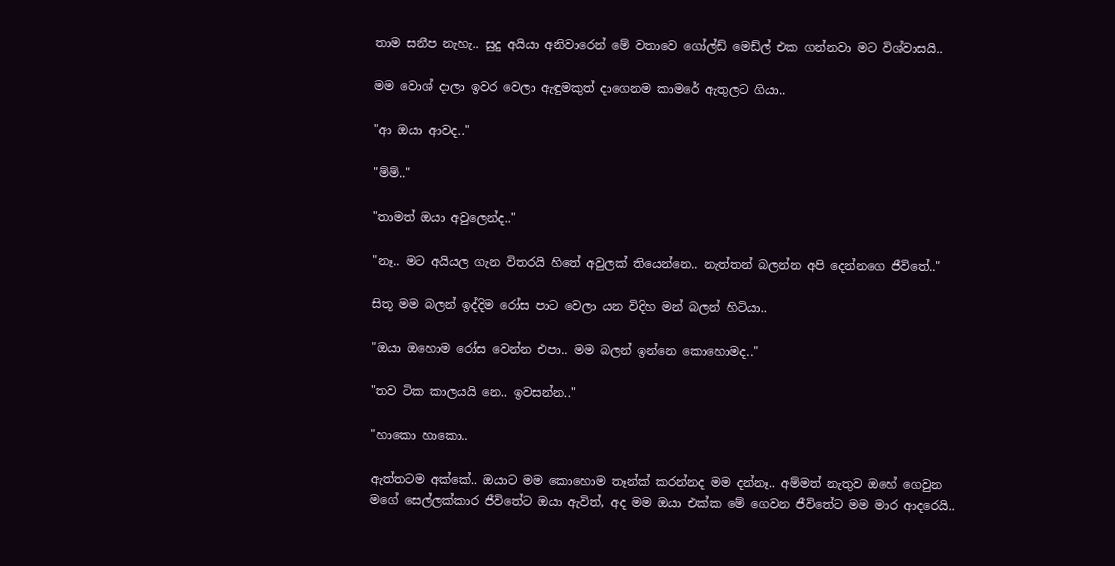තාම සනීප නැහැ.. සුදු අයියා අනිවාරෙන් මේ වතාවෙ ගෝල්ඩ් මෙඩ්ල් එක ගන්නවා මට විශ්වාසයි..

මම වොශ් දාලා ඉවර වෙලා ඇඳුමකුත් දාගෙනම කාමරේ ඇතුලට ගියා..

"ආ ඔයා ආවද.."

"ම්ම්.."

"තාමත් ඔයා අවුලෙන්ද.."

"නෑ.. මට අයියල ගැන විතරයි හිතේ අවුලක් තියෙන්නෙ.. නැත්තන් බලන්න අපි දෙන්නගෙ ජීවිතේ.."

සිතූ මම බලන් ඉද්දිම රෝස පාට වෙලා යන විදිහ මන් බලන් හිටියා..

"ඔයා ඔහොම රෝස වෙන්න එපා.. මම බලන් ඉන්නෙ කොහොමද.."

"තව ටික කාලයයි නෙ.. ඉවසන්න.."

"හාකො හාකො..

ඇත්තටම අක්කේ.. ඔයාට මම කොහොම තෑන්ක් කරන්නද මම දන්නෑ.. අම්මත් නැතුව ඔහේ ගෙවුන මගේ සෙල්ලක්කාර ජීවිතේට ඔයා ඇවිත්, අද මම ඔයා එක්ක මේ ගෙවන ජීවිතේට මම මාර ආදරෙයි..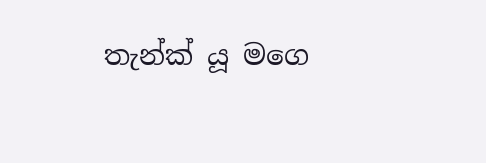තැන්ක් යූ මගෙ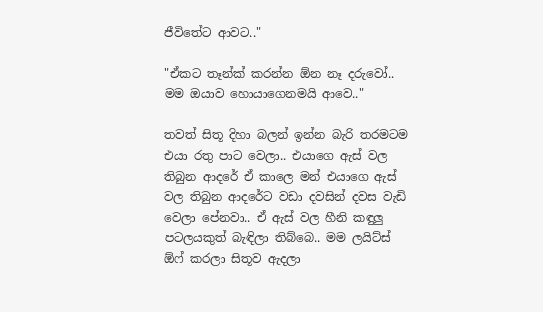ජීවිතේට ආවට.."

"ඒකට තෑන්ක් කරන්න ඕන නෑ දරුවෝ.. මම ඔයාව හොයාගෙනමයි ආවෙ.."

තවත් සිතූ දිහා බලන් ඉන්න බැරි තරමටම එයා රතු පාට වෙලා.. එයාගෙ ඇස් වල තිබුන ආදරේ ඒ කාලෙ මන් එයාගෙ ඇස් වල තිබුන ආදරේට වඩා දවසින් දවස වැඩි වෙලා පේනවා.. ඒ ඇස් වල හීනි කඳුලු පටලයකුත් බැඳිලා තිබ්බෙ.. මම ලයිට්ස් ඕෆ් කරලා සිතූව ඇදලා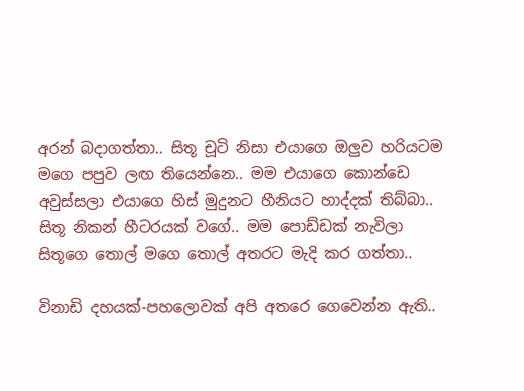අරන් බදාගත්තා.. සිතූ චූටි නිසා එයාගෙ ඔලුව හරියටම මගෙ පපුව ලඟ තියෙන්නෙ.. මම එයාගෙ කොන්ඩෙ අවුස්සලා එයාගෙ හිස් මුදුනට හීනියට හාද්දක් තිබ්බා.. සිතූ නිකන් හීටරයක් වගේ.. මම පොඩ්ඩක් නැවිලා සිතූගෙ තොල් මගෙ තොල් අතරට මැදි කර ගත්තා..

විනාඩි දහයක්-පහලොවක් අපි අතරෙ ගෙවෙන්න ඇති..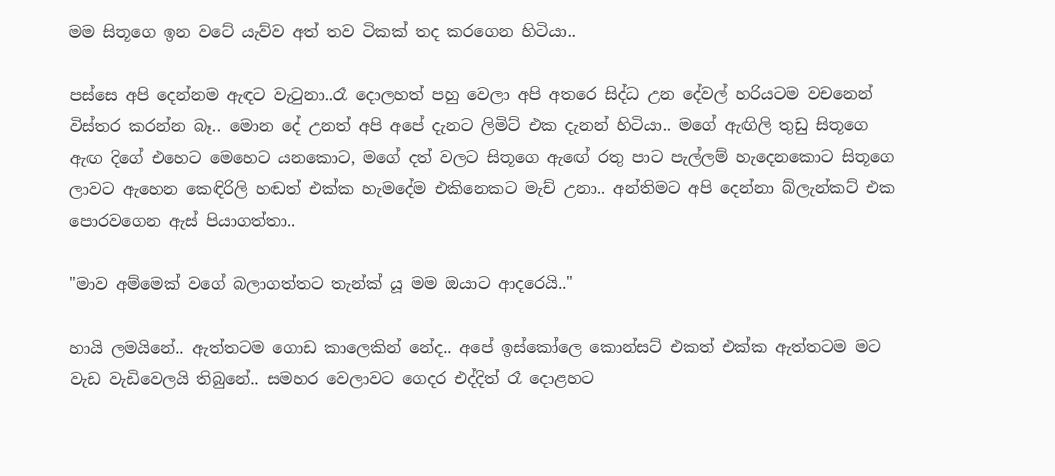මම සිතූගෙ ඉන වටේ යැව්ව අත් තව ටිකක් තද කරගෙන හිටියා..

පස්සෙ අපි දෙන්නම ඇඳට වැටුනා..රෑ දොලහත් පහු වෙලා අපි අතරෙ සිද්ධ උන දේවල් හරියටම වචනෙන් විස්තර කරන්න බෑ.. මොන දේ උනත් අපි අපේ දැනට ලිමිට් එක දැනන් හිටියා.. මගේ ඇඟිලි තුඩු සිතූගෙ ඇඟ දිගේ එහෙට මෙහෙට යනකොට, මගේ දත් වලට සිතූගෙ ඇඟේ රතු පාට පැල්ලම් හැදෙනකොට සිතූගෙ ලාවට ඇහෙන කෙඳිරිලි හඬත් එක්ක හැමදේම එකිනෙකට මැච් උනා.. අන්තිමට අපි දෙන්නා බ්ලැන්කට් එක පොරවගෙන ඇස් පියාගත්තා..

"මාව අම්මෙක් වගේ බලාගත්තට තැන්ක් යූ මම ඔයාට ආදරෙයි.."

හායි ලමයිනේ.. ඇත්තටම ගොඩ කාලෙකින් නේද.. අපේ ඉස්කෝලෙ කොන්සට් එකත් එක්ක ඇත්තටම මට වැඩ වැඩිවෙලයි තිබුනේ.. සමහර වෙලාවට ගෙදර එද්දිත් රෑ දොළහට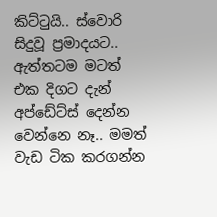කිට්ටුයි.. ස්වොරි සිදුවූ ප්‍රමාදයට.. ඇත්තටම මටත් එක දිගට දැන් අප්ඩේට්ස් දෙන්න වෙන්නෙ නෑ.. මමත් වැඩ ටික කරගන්න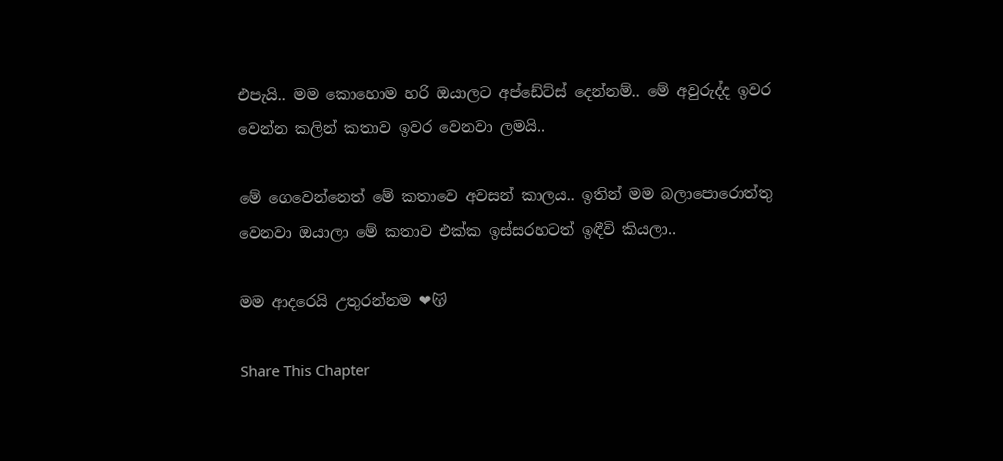එපැයි.. මම කොහොම හරි ඔයාලට අප්ඩේට්ස් දෙන්නම්.. මේ අවුරුද්ද ඉවර වෙන්න කලින් කතාව ඉවර වෙනවා ලමයි..

මේ ගෙවෙන්නෙත් මේ කතාවෙ අවසන් කාලය.. ඉතින් මම බලාපොරොත්තු වෙනවා ඔයාලා මේ කතාව එක්ක ඉස්සරහටත් ඉඳීවි කියලා..

මම ආදරෙයි උතුරන්නම ❤😽

Share This Chapter